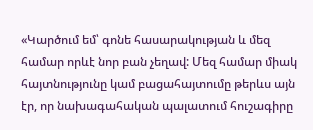«Կարծում եմ՝ գոնե հասարակության և մեզ համար որևէ նոր բան չեղավ: Մեզ համար միակ հայտնությունը կամ բացահայտումը թերևս այն էր, որ նախագահական պալատում հուշագիրը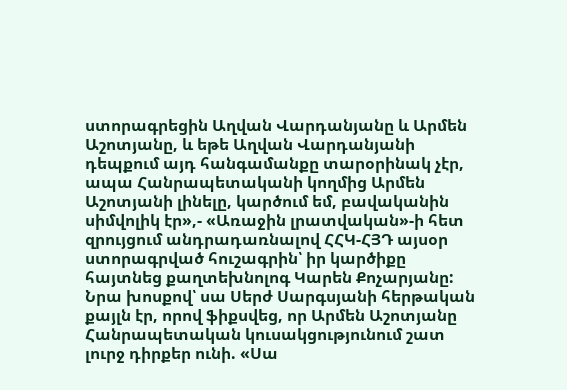ստորագրեցին Աղվան Վարդանյանը և Արմեն Աշոտյանը, և եթե Աղվան Վարդանյանի դեպքում այդ հանգամանքը տարօրինակ չէր, ապա Հանրապետականի կողմից Արմեն Աշոտյանի լինելը, կարծում եմ, բավականին սիմվոլիկ էր»,- «Առաջին լրատվական»-ի հետ զրույցում անդրադառնալով ՀՀԿ-ՀՅԴ այսօր ստորագրված հուշագրին՝ իր կարծիքը հայտնեց քաղտեխնոլոգ Կարեն Քոչարյանը:
Նրա խոսքով՝ սա Սերժ Սարգսյանի հերթական քայլն էր, որով ֆիքսվեց, որ Արմեն Աշոտյանը Հանրապետական կուսակցությունում շատ լուրջ դիրքեր ունի. «Սա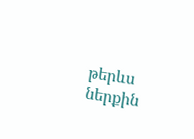թերևս ներքին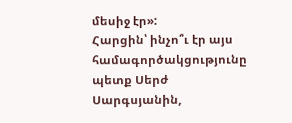մեսիջ էր»:
Հարցին՝ ինչո՞ւ էր այս համագործակցությունը պետք Սերժ Սարգսյանին,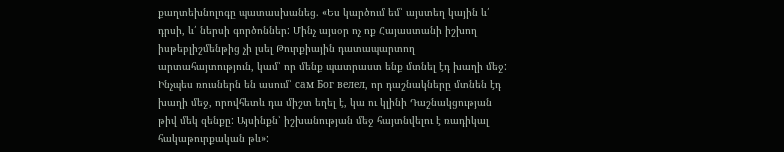քաղտեխնոլոգը պատասխանեց. «Ես կարծում եմ՝ այստեղ կային և՛ դրսի, և՛ ներսի գործոններ: Մինչ այսօր ոչ ոք Հայաստանի իշխող իսթեբլիշմենթից չի լսել Թուրքիային դատապարտող արտահայտություն, կամ՝ որ մենք պատրաստ ենք մտնել էդ խաղի մեջ: Ինչպես ռուսներն են ասում՝ сам Бог велел, որ դաշնակները մտնեն էդ խաղի մեջ, որովհետև դա միշտ եղել է, կա ու կլինի Դաշնակցության թիվ մեկ զենքը: Այսինքն՝ իշխանության մեջ հայտնվելու է ռադիկալ հակաթուրքական թև»: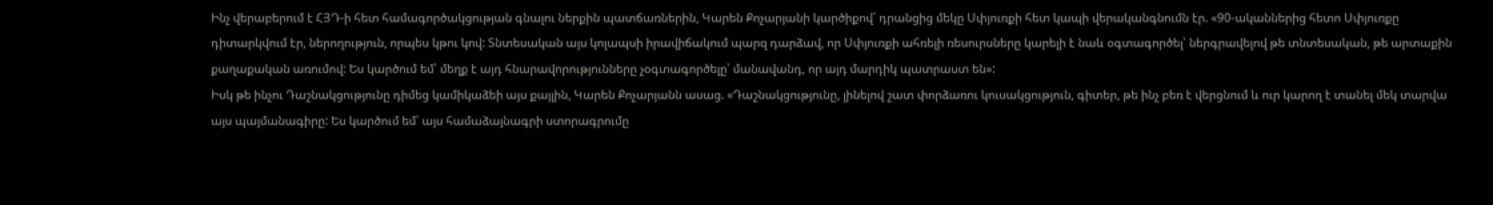Ինչ վերաբերում է ՀՅԴ-ի հետ համագործակցության գնալու ներքին պատճառներին, Կարեն Քոչարյանի կարծիքով՝ դրանցից մեկը Սփյուռքի հետ կապի վերականգնումն էր. «90-ականներից հետո Սփյուռքը դիտարկվում էր, ներողություն, որպես կթու կով: Տնտեսական այս կոլապսի իրավիճակում պարզ դարձավ, որ Սփյուռքի ահռելի ռեսուրսները կարելի է նաև օգտագործել՝ ներգրավելով թե տնտեսական, թե արտաքին քաղաքական առումով: Ես կարծում եմ՝ մեղք է այդ հնարավորությունները չօգտագործելը՝ մանավանդ, որ այդ մարդիկ պատրաստ են»:
Իսկ թե ինչու Դաշնակցությունը դիմեց կամիկաձեի այս քայլին, Կարեն Քոչարյանն ասաց. «Դաշնակցությունը, լինելով շատ փորձառու կուսակցություն, գիտեր, թե ինչ բեռ է վերցնում և ուր կարող է տանել մեկ տարվա այս պայմանագիրը: Ես կարծում եմ՝ այս համաձայնագրի ստորագրումը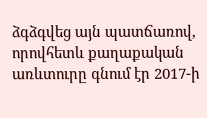ձգձգվեց այն պատճառով, որովհետև քաղաքական առևտուրը գնում էր 2017-ի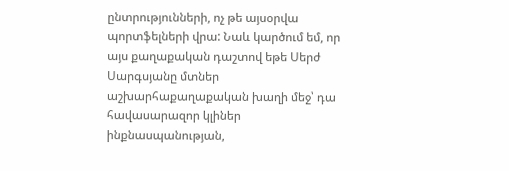ընտրությունների, ոչ թե այսօրվա պորտֆելների վրա: Նաև կարծում եմ, որ այս քաղաքական դաշտով եթե Սերժ Սարգսյանը մտներ աշխարհաքաղաքական խաղի մեջ՝ դա հավասարազոր կլիներ ինքնասպանության,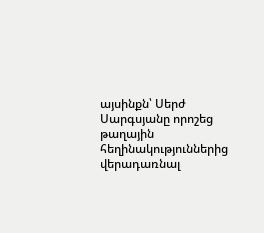այսինքն՝ Սերժ Սարգսյանը որոշեց թաղային հեղինակություններից վերադառնալ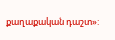քաղաքական դաշտ»: